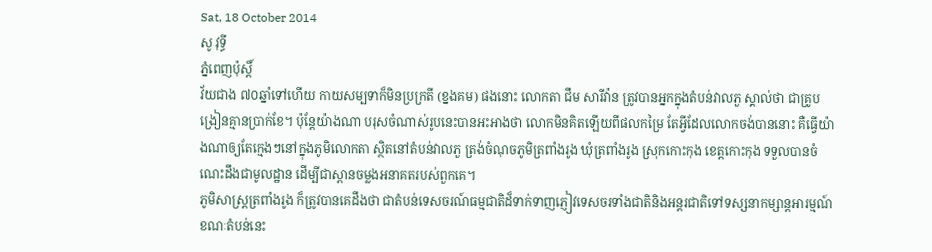Sat, 18 October 2014
សូ វុទ្ធី
ភ្នំពេញប៉ុស្តិ៍
វ័យជាង ៧០ឆ្នាំទៅហើយ កាយសម្បទាក៏មិនប្រក្រតី (ខ្នងគម) ផងនោះ លោកតា ជឹម សារីវ៉ាន ត្រូវបានអ្នកក្នុងតំបន់វាលភួ ស្គាល់ថា ជាគ្រូបង្រៀនគ្មានប្រាក់ខែ។ ប៉ុន្តែយ៉ាងណា បរុសចំណាស់រូបនេះបានអះអាងថា លោកមិនគិតឡើយពីផលកម្រៃ តែអ្វីដែលលោកចង់បាននោះ គឺធ្វើយ៉ាងណាឲ្យតែក្មេងៗនៅក្នុងភូមិលោកតា ស្ថិតនៅតំបន់វាលភួ ត្រង់ចំណុចភូមិត្រពាំងរូង ឃុំត្រពាំងរូង ស្រុកកោះកុង ខេត្តកោះកុង ទទួលបានចំណេះដឹងជាមូលដ្ឋាន ដើម្បីជាស្ពានចម្លងអនាគតរបស់ពួកគេ។
ភូមិសាស្រ្តត្រពាំងរូង ក៏ត្រូវបានគេដឹងថា ជាតំបន់ទេសចរណ៍ធម្មជាតិដ៏ទាក់ទាញភ្ញៀវទេសចរទាំងជាតិនិងអន្តរជាតិទៅទស្សនាកម្សាន្តអារម្មណ៍ ខណៈតំបន់នេះ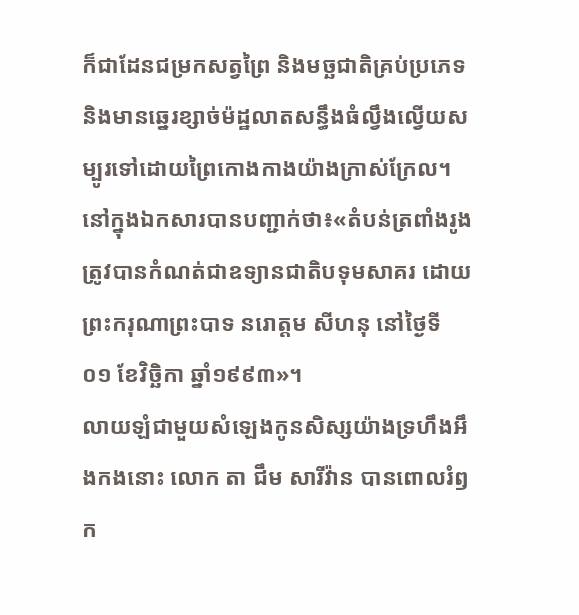ក៏ជាដែនជម្រកសត្វព្រៃ និងមច្ឆជាតិគ្រប់ប្រភេទ និងមានឆ្នេរខ្សាច់ម៉ដ្ឋលាតសន្ធឹងធំល្វឹងល្វើយសម្បូរទៅដោយព្រៃកោងកាងយ៉ាងក្រាស់ក្រែល។
នៅក្នុងឯកសារបានបញ្ជាក់ថា៖«តំបន់ត្រពាំងរូងត្រូវបានកំណត់ជាឧទ្យានជាតិបទុមសាគរ ដោយព្រះករុណាព្រះបាទ នរោត្តម សីហនុ នៅថ្ងៃទី ០១ ខែវិច្ឆិកា ឆ្នាំ១៩៩៣»។
លាយឡំជាមួយសំឡេងកូនសិស្សយ៉ាងទ្រហឹងអឹងកងនោះ លោក តា ជឹម សារីវ៉ាន បានពោលរំឭក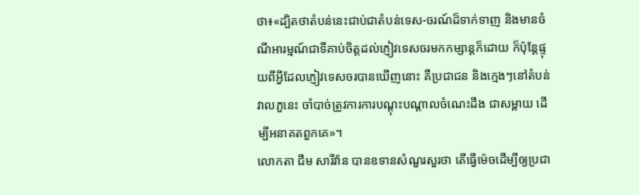ថា៖«ដ្បិតថាតំបន់នេះជាប់ជាតំបន់ទេស-ចរណ៍ដ៏ទាក់ទាញ និងមានចំណីអារម្មណ៍ជាទីគាប់ចិត្តដល់ភ្ញៀវទេសចរមកកម្សាន្តក៏ដោយ ក៏ប៉ុន្តែផ្ទុយពីអ្វីដែលភ្ញៀវទេសចរបានឃើញនោះ គឺប្រជាជន និងក្មេងៗនៅតំបន់វាលភួនេះ ចាំបាច់ត្រូវការការបណ្តុះបណ្តាលចំណេះដឹង ជាសម្ពាយ ដើម្បីអនាគតពួកគេ»។
លោកតា ជឹម សារីវ៉ាន បានឧទានសំណួរសួរថា តើធ្វើម៉េចដើម្បីឲ្យប្រជា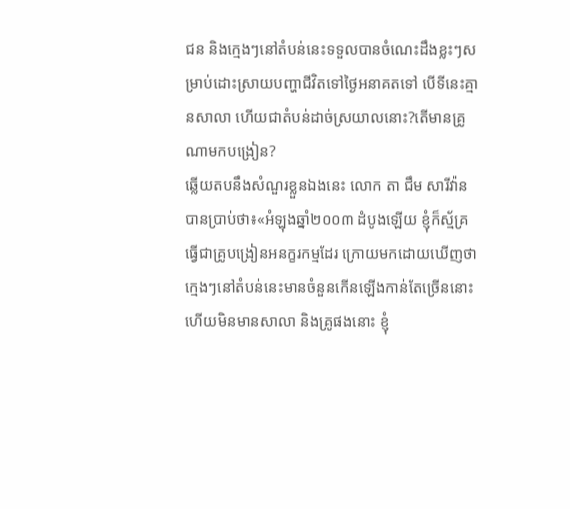ជន និងក្មេងៗនៅតំបន់នេះទទួលបានចំណេះដឹងខ្លះៗសម្រាប់ដោះស្រាយបញ្ហាជីវិតទៅថ្ងៃអនាគតទៅ បើទីនេះគ្មានសាលា ហើយជាតំបន់ដាច់ស្រយាលនោះ?តើមានគ្រូណាមកបង្រៀន?
ឆ្លើយតបនឹងសំណួរខ្លួនឯងនេះ លោក តា ជឹម សារីវ៉ាន បានប្រាប់ថា៖«អំឡុងឆ្នាំ២០០៣ ដំបូងឡើយ ខ្ញុំក៏ស្ម័គ្រធ្វើជាគ្រូបង្រៀនអនក្ខរកម្មដែរ ក្រោយមកដោយឃើញថា ក្មេងៗនៅតំបន់នេះមានចំនួនកើនឡើងកាន់តែច្រើននោះ ហើយមិនមានសាលា និងគ្រូផងនោះ ខ្ញុំ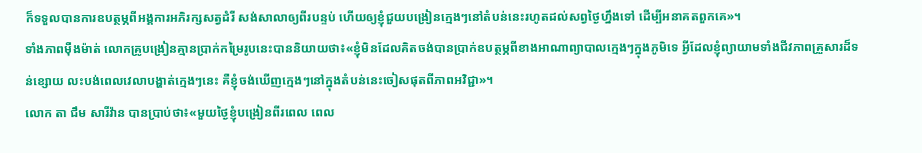ក៏ទទួលបានការឧបត្ថម្ភពីអង្គការអភិរក្សសត្វដំរី សង់សាលាឲ្យពីរបន្ទប់ ហើយឲ្យខ្ញុំជួយបង្រៀនក្មេងៗនៅតំបន់នេះរហូតដល់សព្វថ្ងៃហ្នឹងទៅ ដើម្បីអនាគតពួកគេ»។
ទាំងភាពម៉ឺងម៉ាត់ លោកគ្រូបង្រៀនគ្មានប្រាក់កម្រៃរូបនេះបាននិយាយថា៖«ខ្ញុំមិនដែលគិតចង់បានប្រាក់ឧបត្ថម្ភពីខាងអាណាព្យាបាលក្មេងៗក្នុងភូមិទេ អ្វីដែលខ្ញុំព្យាយាមទាំងជីវភាពគ្រួសារដ៏ទន់ខ្សោយ លះបង់ពេលវេលាបង្ហាត់ក្មេងៗនេះ គឺខ្ញុំចង់ឃើញក្មេងៗនៅក្នុងតំបន់នេះចៀសផុតពីភាពអវិជ្ជា»។
លោក តា ជឹម សារីវ៉ាន បានប្រាប់ថា៖«មួយថ្ងៃខ្ញុំបង្រៀនពីរពេល ពេល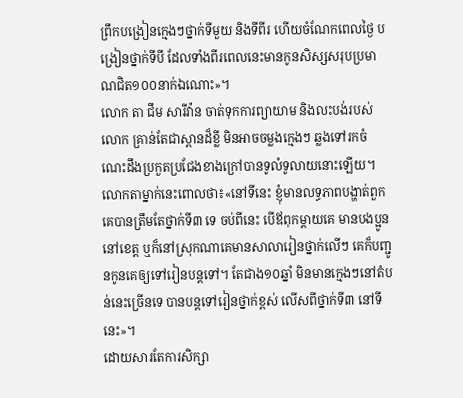ព្រឹកបង្រៀនក្មេងៗថ្នាក់ទីមួយ និងទីពីរ ហើយចំណែកពេលថ្ងៃ បង្រៀនថ្នាក់ទីបី ដែលទាំងពីរពេលនេះមានកូនសិស្សសរុបប្រមាណជិត១០០នាក់ឯណោះ»។
លោក តា ជឹម សារីវ៉ាន ចាត់ទុកការព្យាយាម និងលះបង់របស់លោក គ្រាន់តែជាស្ពានដ៏ខ្លី មិនអាចចម្លងក្មេងៗ ឆ្លងទៅរកចំណេះដឹងប្រកួតប្រជែងខាងក្រៅបានទូលំទូលាយនោះឡើយ។
លោកតាម្នាក់នេះពោលថា៖«នៅទីនេះ ខ្ញុំមានលទ្ធភាពបង្ហាត់ពួកគេបានត្រឹមតែថ្នាក់ទី៣ ទេ ចប់ពីនេះ បើឪពុកម្តាយគេ មានបងប្អូននៅខេត្ត ឬក៏នៅស្រុកណាគេមានសាលារៀនថ្នាក់លើៗ គេក៏បញ្ជូនកូនគេឲ្យទៅរៀនបន្តទៅ។ តែជាង១០ឆ្នាំ មិនមានក្មេងៗនៅតំបន់នេះច្រើនទេ បានបន្តទៅរៀនថ្នាក់ខ្ពស់ លើសពីថ្នាក់ទី៣ នៅទីនេះ»។
ដោយសារតែការសិក្សា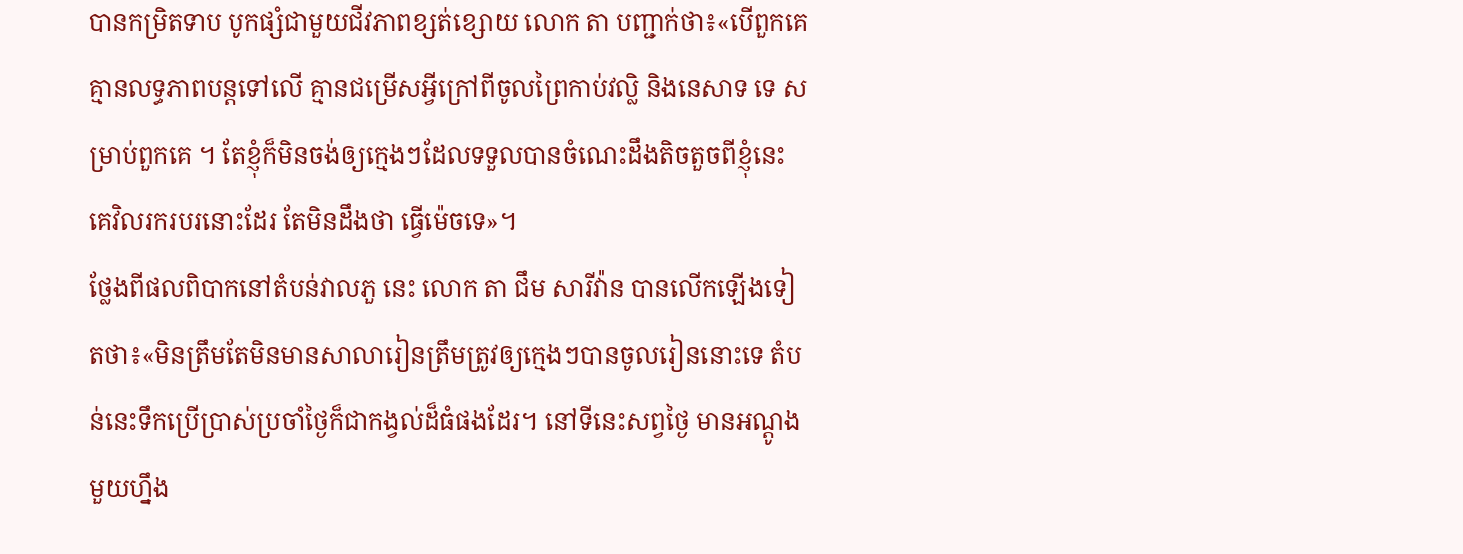បានកម្រិតទាប បូកផ្សំជាមួយជីវភាពខ្សត់ខ្សោយ លោក តា បញ្ជាក់ថា៖«បើពួកគេគ្មានលទ្ធភាពបន្តទៅលើ គ្មានជម្រើសអ្វីក្រៅពីចូលព្រៃកាប់វល្លិ និងនេសាទ ទេ សម្រាប់ពួកគេ ។ តែខ្ញុំក៏មិនចង់ឲ្យក្មេងៗដែលទទួលបានចំណេះដឹងតិចតួចពីខ្ញុំនេះ គេវិលរករបរនោះដែរ តែមិនដឹងថា ធ្វើម៉េចទេ»។
ថ្លែងពីផលពិបាកនៅតំបន់វាលភួ នេះ លោក តា ជឹម សារីវ៉ាន បានលើកឡើងទៀតថា៖«មិនត្រឹមតែមិនមានសាលារៀនត្រឹមត្រូវឲ្យក្មេងៗបានចូលរៀននោះទេ តំបន់នេះទឹកប្រើប្រាស់ប្រចាំថ្ងៃក៏ជាកង្វល់ដ៏ធំផងដែរ។ នៅទីនេះសព្វថ្ងៃ មានអណ្តូងមួយហ្នឹង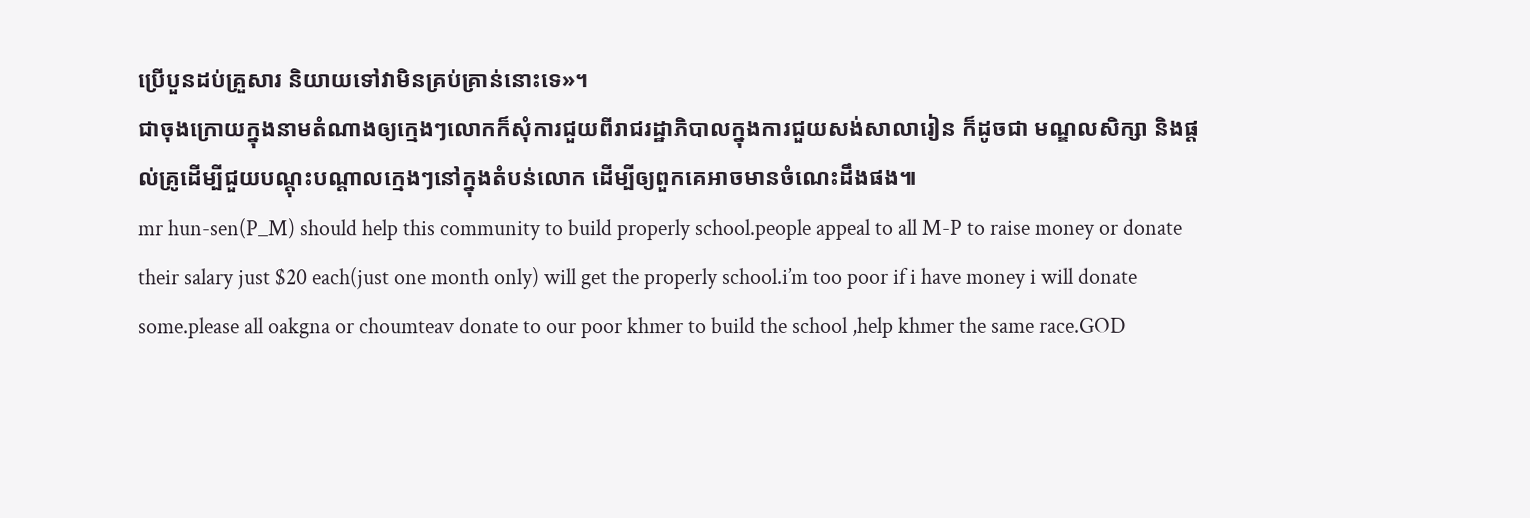ប្រើបួនដប់គ្រួសារ និយាយទៅវាមិនគ្រប់គ្រាន់នោះទេ»។
ជាចុងក្រោយក្នុងនាមតំណាងឲ្យក្មេងៗលោកក៏សុំការជួយពីរាជរដ្ឋាភិបាលក្នុងការជួយសង់សាលារៀន ក៏ដូចជា មណ្ឌលសិក្សា និងផ្តល់គ្រូដើម្បីជួយបណ្តុះបណ្តាលក្មេងៗនៅក្នុងតំបន់លោក ដើម្បីឲ្យពួកគេអាចមានចំណេះដឹងផង៕
mr hun-sen(P_M) should help this community to build properly school.people appeal to all M-P to raise money or donate their salary just $20 each(just one month only) will get the properly school.i’m too poor if i have money i will donate some.please all oakgna or choumteav donate to our poor khmer to build the school ,help khmer the same race.GOD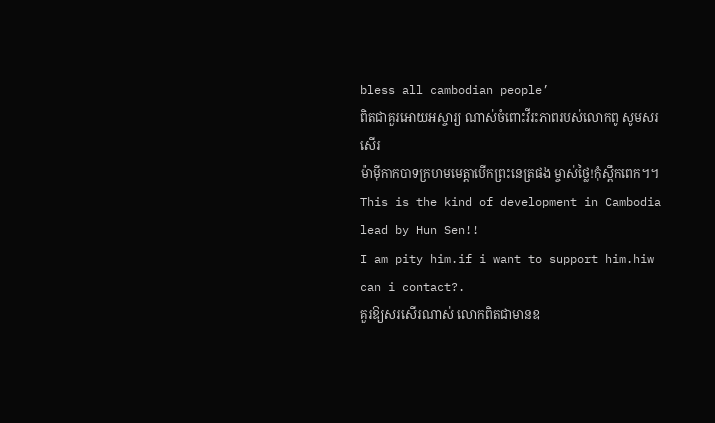bless all cambodian people’
ពិតជាគួរអោយអស្ចារ្យ ណាស់ចំពោះវីរះភាពរបស់លោកពូ សូមសរសើរ
ម៉ាមុីកាកបាទក្រហមមេត្តាបើកព្រះនេត្រផង ម្ចាស់ថ្លៃ!កុំស្ពឹកពេក។។
This is the kind of development in Cambodia lead by Hun Sen!!
I am pity him.if i want to support him.hiw can i contact?.
គួរឱ្យសរសើរណាស់ លោកពិតជាមានឧ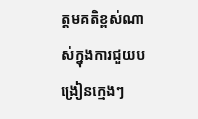ត្តមគតិខ្ពស់ណាស់ក្នុងការជួយបង្រៀនក្មេងៗ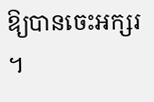ឱ្យបានចេះអក្សរ ។